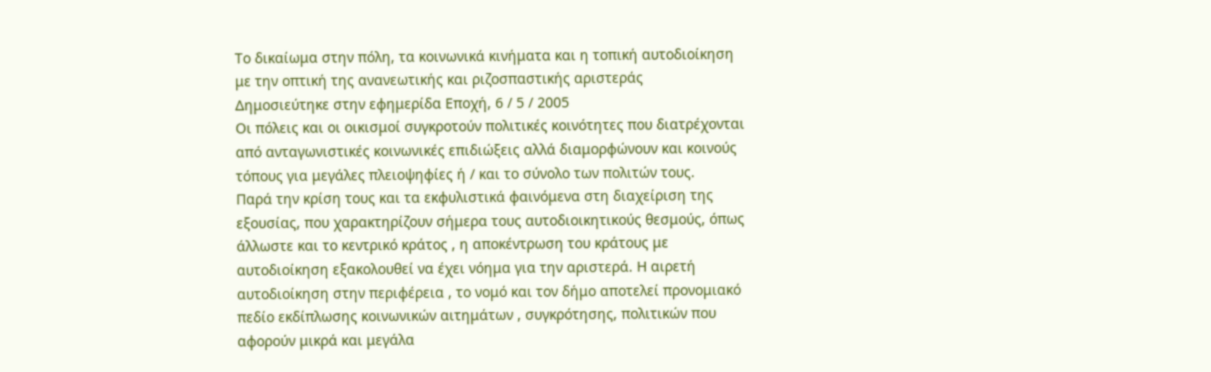Το δικαίωμα στην πόλη, τα κοινωνικά κινήματα και η τοπική αυτοδιοίκηση με την οπτική της ανανεωτικής και ριζοσπαστικής αριστεράς
Δημοσιεύτηκε στην εφημερίδα Εποχή, 6 / 5 / 2005
Οι πόλεις και οι οικισμοί συγκροτούν πολιτικές κοινότητες που διατρέχονται από ανταγωνιστικές κοινωνικές επιδιώξεις αλλά διαμορφώνουν και κοινούς τόπους για μεγάλες πλειοψηφίες ή / και το σύνολο των πολιτών τους.
Παρά την κρίση τους και τα εκφυλιστικά φαινόμενα στη διαχείριση της εξουσίας, που χαρακτηρίζουν σήμερα τους αυτοδιοικητικούς θεσμούς, όπως άλλωστε και το κεντρικό κράτος , η αποκέντρωση του κράτους με αυτοδιοίκηση εξακολουθεί να έχει νόημα για την αριστερά. Η αιρετή αυτοδιοίκηση στην περιφέρεια , το νομό και τον δήμο αποτελεί προνομιακό πεδίο εκδίπλωσης κοινωνικών αιτημάτων , συγκρότησης, πολιτικών που αφορούν μικρά και μεγάλα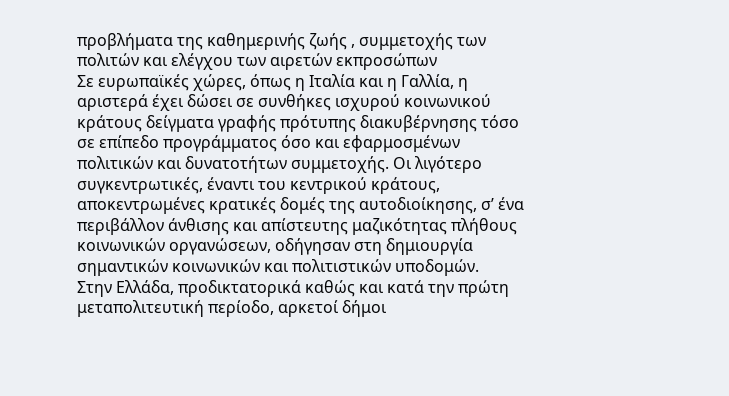προβλήματα της καθημερινής ζωής , συμμετοχής των πολιτών και ελέγχου των αιρετών εκπροσώπων
Σε ευρωπαϊκές χώρες, όπως η Ιταλία και η Γαλλία, η αριστερά έχει δώσει σε συνθήκες ισχυρού κοινωνικού κράτους δείγματα γραφής πρότυπης διακυβέρνησης τόσο σε επίπεδο προγράμματος όσο και εφαρμοσμένων πολιτικών και δυνατοτήτων συμμετοχής. Οι λιγότερο συγκεντρωτικές, έναντι του κεντρικού κράτους, αποκεντρωμένες κρατικές δομές της αυτοδιοίκησης, σ’ ένα περιβάλλον άνθισης και απίστευτης μαζικότητας πλήθους κοινωνικών οργανώσεων, οδήγησαν στη δημιουργία σημαντικών κοινωνικών και πολιτιστικών υποδομών.
Στην Ελλάδα, προδικτατορικά καθώς και κατά την πρώτη μεταπολιτευτική περίοδο, αρκετοί δήμοι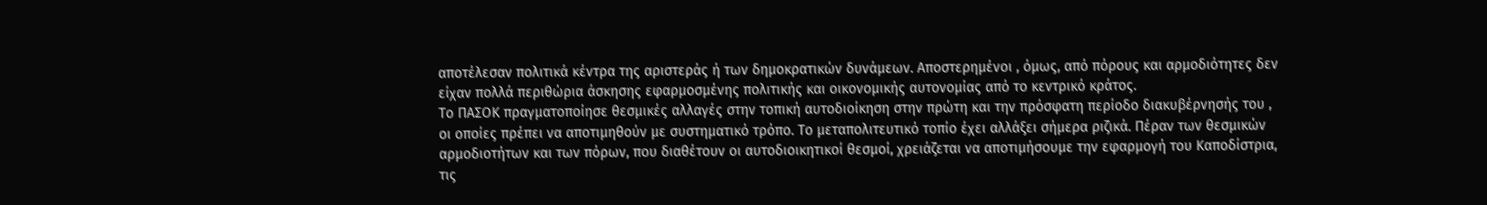αποτέλεσαν πολιτικά κέντρα της αριστεράς ή των δημοκρατικών δυνάμεων. Αποστερημένοι , όμως, από πόρους και αρμοδιότητες δεν είχαν πολλά περιθώρια άσκησης εφαρμοσμένης πολιτικής και οικονομικής αυτονομίας από το κεντρικό κράτος.
Το ΠΑΣΟΚ πραγματοποίησε θεσμικές αλλαγές στην τοπική αυτοδιοίκηση στην πρώτη και την πρόσφατη περίοδο διακυβέρνησής του , οι οποίες πρέπει να αποτιμηθούν με συστηματικό τρόπο. Το μεταπολιτευτικό τοπίο έχει αλλάξει σήμερα ριζικά. Πέραν των θεσμικών αρμοδιοτήτων και των πόρων, που διαθέτουν οι αυτοδιοικητικοί θεσμοί, χρειάζεται να αποτιμήσουμε την εφαρμογή του Καποδίστρια, τις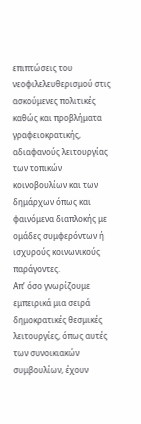επιπτώσεις του νεοφιλελευθερισμού στις ασκούμενες πολιτικές καθώς και προβλήματα γραφειοκρατικής, αδιαφανούς λειτουργίας των τοπικών κοινοβουλίων και των δημάρχων όπως και φαινόμενα διαπλοκής με ομάδες συμφερόντων ή ισχυρούς κοινωνικούς παράγοντες.
Απ’ όσο γνωρίζουμε εμπειρικά μια σειρά δημοκρατικές θεσμικές λειτουργίες, όπως αυτές των συνοικιακών συμβουλίων, έχουν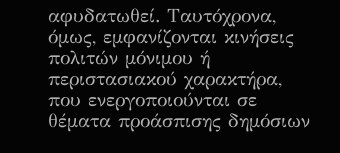αφυδατωθεί. Ταυτόχρονα, όμως, εμφανίζονται κινήσεις πολιτών μόνιμου ή περιστασιακού χαρακτήρα, που ενεργοποιούνται σε θέματα προάσπισης δημόσιων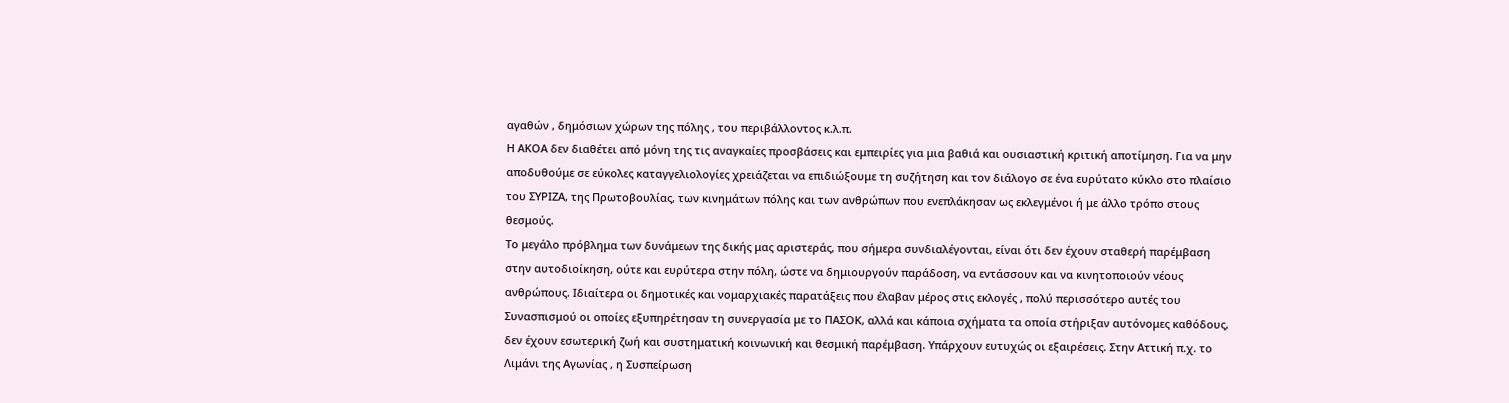αγαθών , δημόσιων χώρων της πόλης , του περιβάλλοντος κ.λ.π.
Η ΑΚΟΑ δεν διαθέτει από μόνη της τις αναγκαίες προσβάσεις και εμπειρίες για μια βαθιά και ουσιαστική κριτική αποτίμηση. Για να μην αποδυθούμε σε εύκολες καταγγελιολογίες χρειάζεται να επιδιώξουμε τη συζήτηση και τον διάλογο σε ένα ευρύτατο κύκλο στο πλαίσιο του ΣΥΡΙΖΑ, της Πρωτοβουλίας, των κινημάτων πόλης και των ανθρώπων που ενεπλάκησαν ως εκλεγμένοι ή με άλλο τρόπο στους θεσμούς.
Το μεγάλο πρόβλημα των δυνάμεων της δικής μας αριστεράς, που σήμερα συνδιαλέγονται, είναι ότι δεν έχουν σταθερή παρέμβαση στην αυτοδιοίκηση, ούτε και ευρύτερα στην πόλη, ώστε να δημιουργούν παράδοση, να εντάσσουν και να κινητοποιούν νέους ανθρώπους. Ιδιαίτερα οι δημοτικές και νομαρχιακές παρατάξεις που έλαβαν μέρος στις εκλογές , πολύ περισσότερο αυτές του Συνασπισμού οι οποίες εξυπηρέτησαν τη συνεργασία με το ΠΑΣΟΚ, αλλά και κάποια σχήματα τα οποία στήριξαν αυτόνομες καθόδους, δεν έχουν εσωτερική ζωή και συστηματική κοινωνική και θεσμική παρέμβαση. Υπάρχουν ευτυχώς οι εξαιρέσεις. Στην Αττική π.χ. το Λιμάνι της Αγωνίας , η Συσπείρωση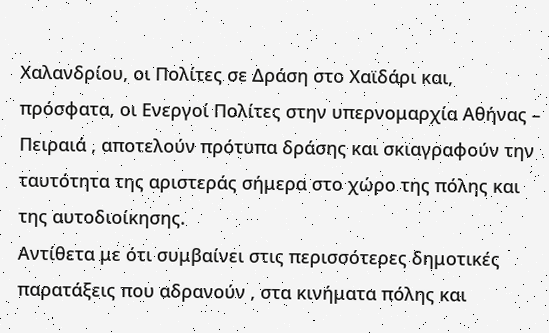Χαλανδρίου, οι Πολίτες σε Δράση στο Χαϊδάρι και, πρόσφατα, οι Ενεργοί Πολίτες στην υπερνομαρχία Αθήνας – Πειραιά , αποτελούν πρότυπα δράσης και σκιαγραφούν την ταυτότητα της αριστεράς σήμερα στο χώρο της πόλης και της αυτοδιοίκησης.
Αντίθετα με ότι συμβαίνει στις περισσότερες δημοτικές παρατάξεις που αδρανούν , στα κινήματα πόλης και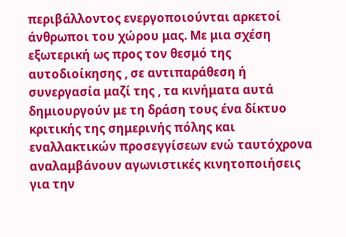περιβάλλοντος ενεργοποιούνται αρκετοί άνθρωποι του χώρου μας. Με μια σχέση εξωτερική ως προς τον θεσμό της αυτοδιοίκησης , σε αντιπαράθεση ή συνεργασία μαζί της , τα κινήματα αυτά δημιουργούν με τη δράση τους ένα δίκτυο κριτικής της σημερινής πόλης και εναλλακτικών προσεγγίσεων ενώ ταυτόχρονα αναλαμβάνουν αγωνιστικές κινητοποιήσεις για την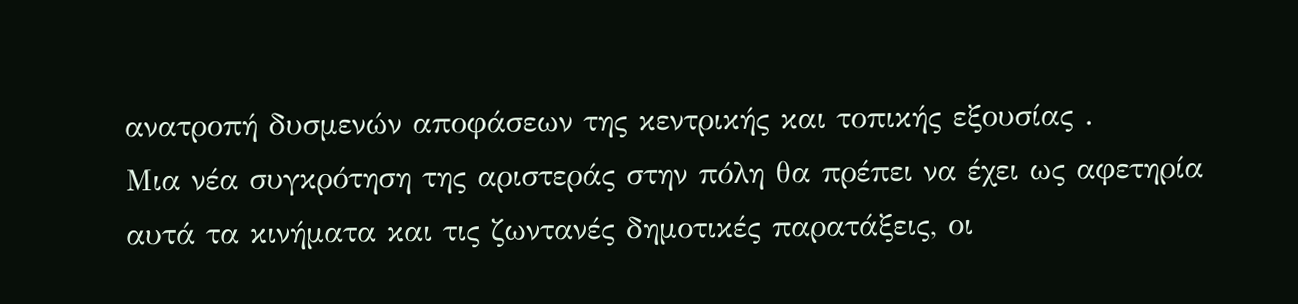ανατροπή δυσμενών αποφάσεων της κεντρικής και τοπικής εξουσίας .
Μια νέα συγκρότηση της αριστεράς στην πόλη θα πρέπει να έχει ως αφετηρία αυτά τα κινήματα και τις ζωντανές δημοτικές παρατάξεις, οι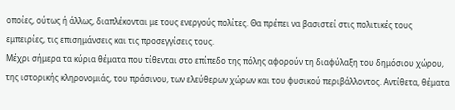οποίες, ούτως ή άλλως, διαπλέκονται με τους ενεργούς πολίτες. Θα πρέπει να βασιστεί στις πολιτικές τους εμπειρίες, τις επισημάνσεις και τις προσεγγίσεις τους.
Μέχρι σήμερα τα κύρια θέματα που τίθενται στο επίπεδο της πόλης αφορούν τη διαφύλαξη του δημόσιου χώρου, της ιστορικής κληρονομιάς, του πράσινου, των ελεύθερων χώρων και του φυσικού περιβάλλοντος. Αντίθετα, θέματα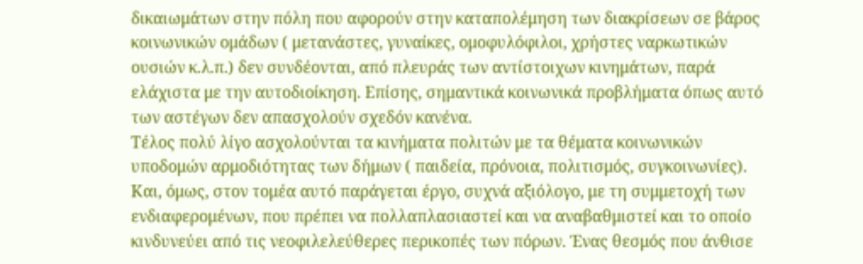δικαιωμάτων στην πόλη που αφορούν στην καταπολέμηση των διακρίσεων σε βάρος κοινωνικών ομάδων ( μετανάστες, γυναίκες, ομοφυλόφιλοι, χρήστες ναρκωτικών ουσιών κ.λ.π.) δεν συνδέονται, από πλευράς των αντίστοιχων κινημάτων, παρά ελάχιστα με την αυτοδιοίκηση. Επίσης, σημαντικά κοινωνικά προβλήματα όπως αυτό των αστέγων δεν απασχολούν σχεδόν κανένα.
Τέλος πολύ λίγο ασχολούνται τα κινήματα πολιτών με τα θέματα κοινωνικών υποδομών αρμοδιότητας των δήμων ( παιδεία, πρόνοια, πολιτισμός, συγκοινωνίες). Και, όμως, στον τομέα αυτό παράγεται έργο, συχνά αξιόλογο, με τη συμμετοχή των ενδιαφερομένων, που πρέπει να πολλαπλασιαστεί και να αναβαθμιστεί και το οποίο κινδυνεύει από τις νεοφιλελεύθερες περικοπές των πόρων. Ένας θεσμός που άνθισε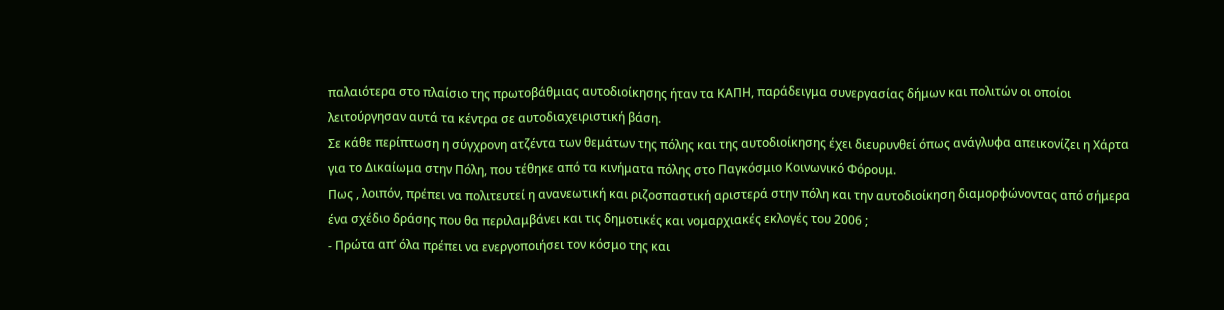παλαιότερα στο πλαίσιο της πρωτοβάθμιας αυτοδιοίκησης ήταν τα ΚΑΠΗ, παράδειγμα συνεργασίας δήμων και πολιτών οι οποίοι λειτούργησαν αυτά τα κέντρα σε αυτοδιαχειριστική βάση.
Σε κάθε περίπτωση η σύγχρονη ατζέντα των θεμάτων της πόλης και της αυτοδιοίκησης έχει διευρυνθεί όπως ανάγλυφα απεικονίζει η Χάρτα για το Δικαίωμα στην Πόλη, που τέθηκε από τα κινήματα πόλης στο Παγκόσμιο Κοινωνικό Φόρουμ.
Πως , λοιπόν, πρέπει να πολιτευτεί η ανανεωτική και ριζοσπαστική αριστερά στην πόλη και την αυτοδιοίκηση διαμορφώνοντας από σήμερα ένα σχέδιο δράσης που θα περιλαμβάνει και τις δημοτικές και νομαρχιακές εκλογές του 2006 ;
- Πρώτα απ’ όλα πρέπει να ενεργοποιήσει τον κόσμο της και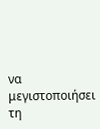να μεγιστοποιήσει τη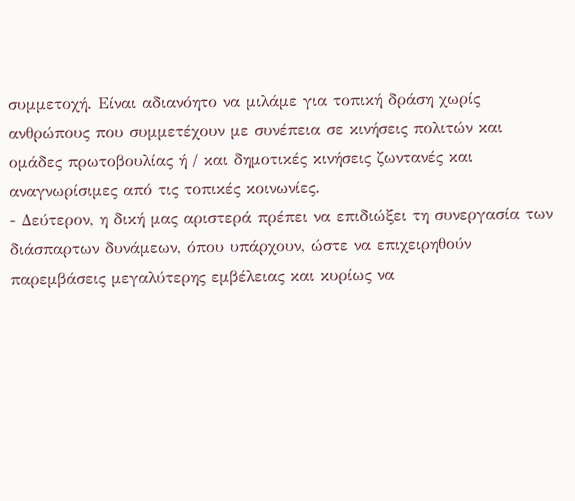συμμετοχή. Είναι αδιανόητο να μιλάμε για τοπική δράση χωρίς ανθρώπους που συμμετέχουν με συνέπεια σε κινήσεις πολιτών και ομάδες πρωτοβουλίας ή / και δημοτικές κινήσεις ζωντανές και αναγνωρίσιμες από τις τοπικές κοινωνίες.
- Δεύτερον, η δική μας αριστερά πρέπει να επιδιώξει τη συνεργασία των διάσπαρτων δυνάμεων, όπου υπάρχουν, ώστε να επιχειρηθούν παρεμβάσεις μεγαλύτερης εμβέλειας και κυρίως να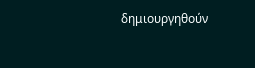δημιουργηθούν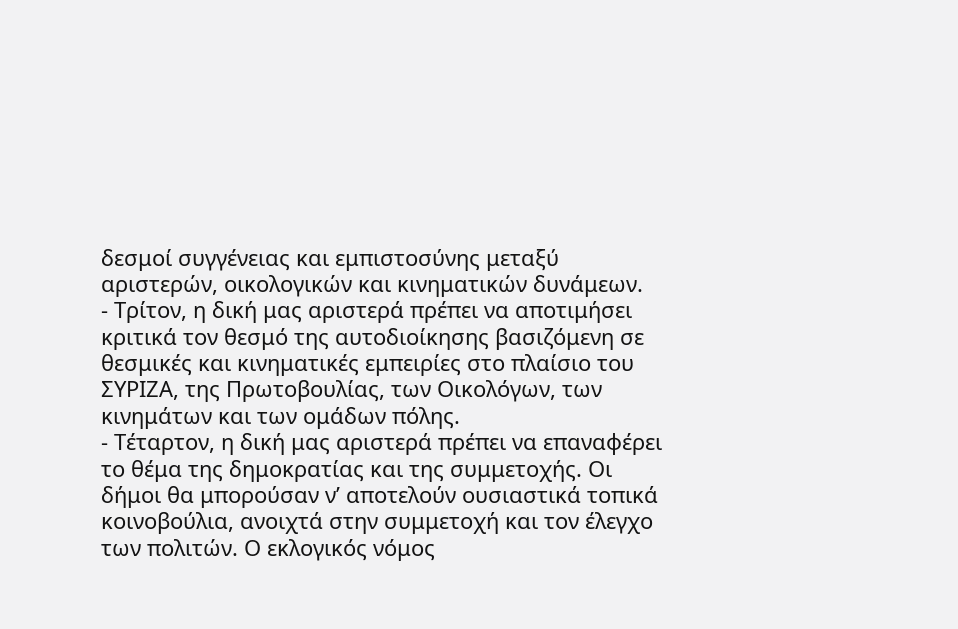δεσμοί συγγένειας και εμπιστοσύνης μεταξύ αριστερών, οικολογικών και κινηματικών δυνάμεων.
- Τρίτον, η δική μας αριστερά πρέπει να αποτιμήσει κριτικά τον θεσμό της αυτοδιοίκησης βασιζόμενη σε θεσμικές και κινηματικές εμπειρίες στο πλαίσιο του ΣΥΡΙΖΑ, της Πρωτοβουλίας, των Οικολόγων, των κινημάτων και των ομάδων πόλης.
- Τέταρτον, η δική μας αριστερά πρέπει να επαναφέρει το θέμα της δημοκρατίας και της συμμετοχής. Οι δήμοι θα μπορούσαν ν’ αποτελούν ουσιαστικά τοπικά κοινοβούλια, ανοιχτά στην συμμετοχή και τον έλεγχο των πολιτών. Ο εκλογικός νόμος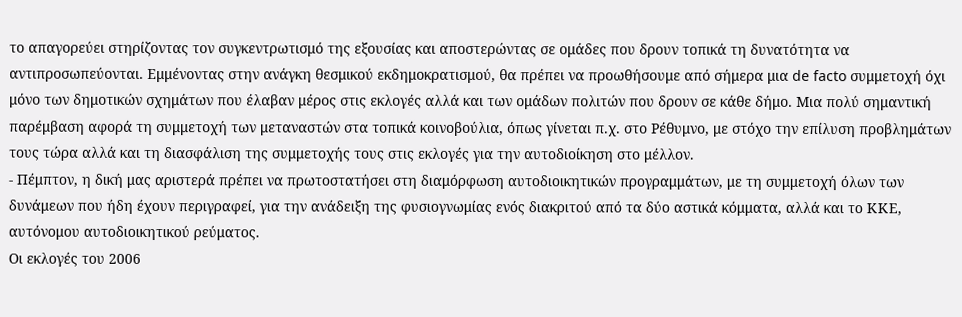το απαγορεύει στηρίζοντας τον συγκεντρωτισμό της εξουσίας και αποστερώντας σε ομάδες που δρουν τοπικά τη δυνατότητα να αντιπροσωπεύονται. Εμμένοντας στην ανάγκη θεσμικού εκδημοκρατισμού, θα πρέπει να προωθήσουμε από σήμερα μια de facto συμμετοχή όχι μόνο των δημοτικών σχημάτων που έλαβαν μέρος στις εκλογές αλλά και των ομάδων πολιτών που δρουν σε κάθε δήμο. Μια πολύ σημαντική παρέμβαση αφορά τη συμμετοχή των μεταναστών στα τοπικά κοινοβούλια, όπως γίνεται π.χ. στο Ρέθυμνο, με στόχο την επίλυση προβλημάτων τους τώρα αλλά και τη διασφάλιση της συμμετοχής τους στις εκλογές για την αυτοδιοίκηση στο μέλλον.
- Πέμπτον, η δική μας αριστερά πρέπει να πρωτοστατήσει στη διαμόρφωση αυτοδιοικητικών προγραμμάτων, με τη συμμετοχή όλων των δυνάμεων που ήδη έχουν περιγραφεί, για την ανάδειξη της φυσιογνωμίας ενός διακριτού από τα δύο αστικά κόμματα, αλλά και το ΚΚΕ, αυτόνομου αυτοδιοικητικού ρεύματος.
Οι εκλογές του 2006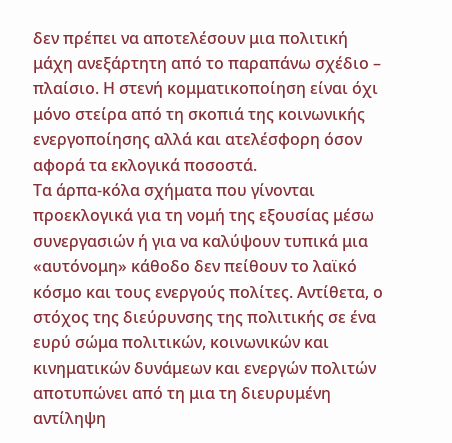δεν πρέπει να αποτελέσουν μια πολιτική μάχη ανεξάρτητη από το παραπάνω σχέδιο – πλαίσιο. Η στενή κομματικοποίηση είναι όχι μόνο στείρα από τη σκοπιά της κοινωνικής ενεργοποίησης αλλά και ατελέσφορη όσον αφορά τα εκλογικά ποσοστά.
Τα άρπα-κόλα σχήματα που γίνονται προεκλογικά για τη νομή της εξουσίας μέσω συνεργασιών ή για να καλύψουν τυπικά μια «αυτόνομη» κάθοδο δεν πείθουν το λαϊκό κόσμο και τους ενεργούς πολίτες. Αντίθετα, ο στόχος της διεύρυνσης της πολιτικής σε ένα ευρύ σώμα πολιτικών, κοινωνικών και κινηματικών δυνάμεων και ενεργών πολιτών αποτυπώνει από τη μια τη διευρυμένη αντίληψη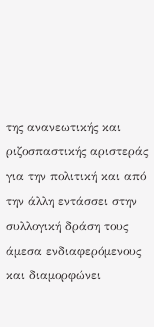της ανανεωτικής και ριζοσπαστικής αριστεράς για την πολιτική και από την άλλη εντάσσει στην συλλογική δράση τους άμεσα ενδιαφερόμενους και διαμορφώνει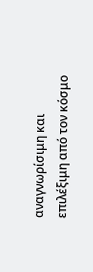αναγνωρίσιμη και επιλέξιμη από τον κόσμο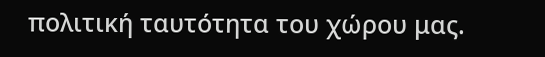πολιτική ταυτότητα του χώρου μας.